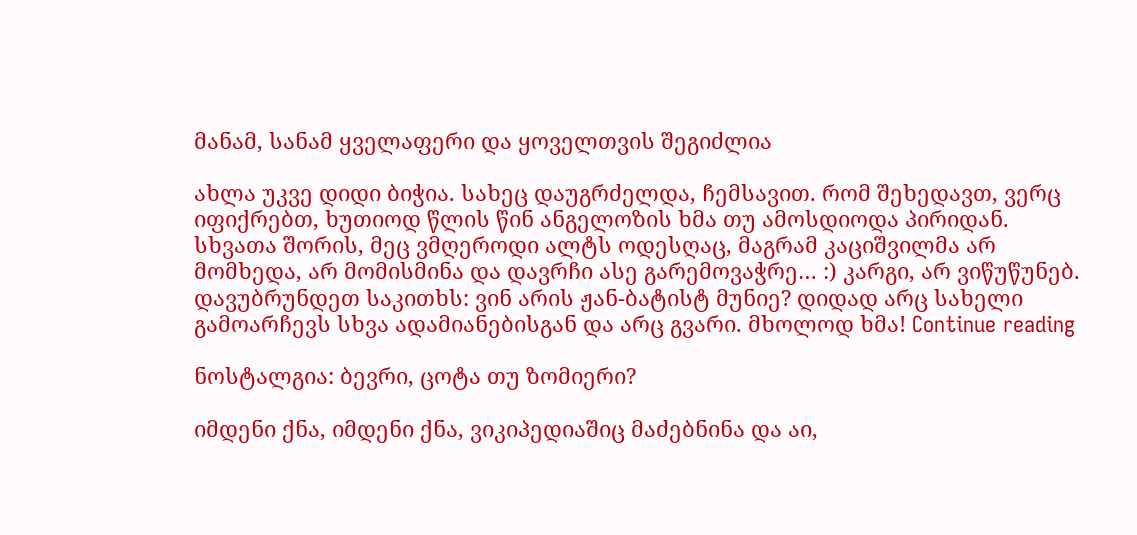მანამ, სანამ ყველაფერი და ყოველთვის შეგიძლია

ახლა უკვე დიდი ბიჭია. სახეც დაუგრძელდა, ჩემსავით. რომ შეხედავთ, ვერც იფიქრებთ, ხუთიოდ წლის წინ ანგელოზის ხმა თუ ამოსდიოდა პირიდან. სხვათა შორის, მეც ვმღეროდი ალტს ოდესღაც, მაგრამ კაციშვილმა არ მომხედა, არ მომისმინა და დავრჩი ასე გარემოვაჭრე… :) კარგი, არ ვიწუწუნებ. დავუბრუნდეთ საკითხს: ვინ არის ჟან-ბატისტ მუნიე? დიდად არც სახელი გამოარჩევს სხვა ადამიანებისგან და არც გვარი. მხოლოდ ხმა! Continue reading

ნოსტალგია: ბევრი, ცოტა თუ ზომიერი?

იმდენი ქნა, იმდენი ქნა, ვიკიპედიაშიც მაძებნინა და აი,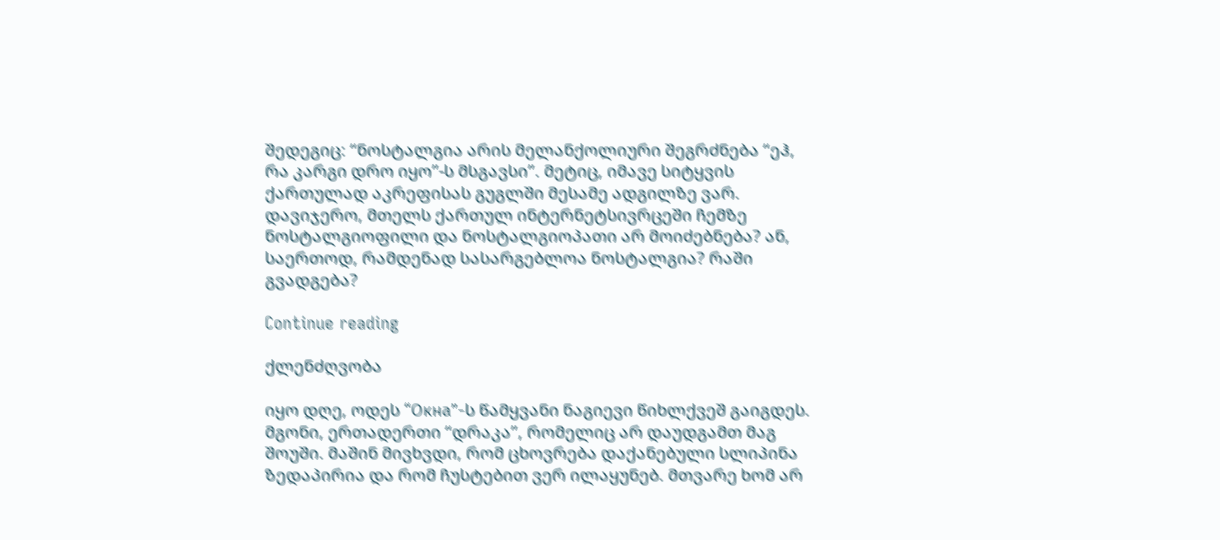შედეგიც: “ნოსტალგია არის მელანქოლიური შეგრძნება “ეჰ, რა კარგი დრო იყო”-ს მსგავსი”. მეტიც, იმავე სიტყვის ქართულად აკრეფისას გუგლში მესამე ადგილზე ვარ. დავიჯერო, მთელს ქართულ ინტერნეტსივრცეში ჩემზე ნოსტალგიოფილი და ნოსტალგიოპათი არ მოიძებნება? ან, საერთოდ, რამდენად სასარგებლოა ნოსტალგია? რაში გვადგება?

Continue reading

ქლენძღვობა

იყო დღე, ოდეს “Окна”-ს წამყვანი ნაგიევი წიხლქვეშ გაიგდეს. მგონი, ერთადერთი “დრაკა”, რომელიც არ დაუდგამთ მაგ შოუში. მაშინ მივხვდი, რომ ცხოვრება დაქანებული სლიპინა ზედაპირია და რომ ჩუსტებით ვერ ილაყუნებ. მთვარე ხომ არ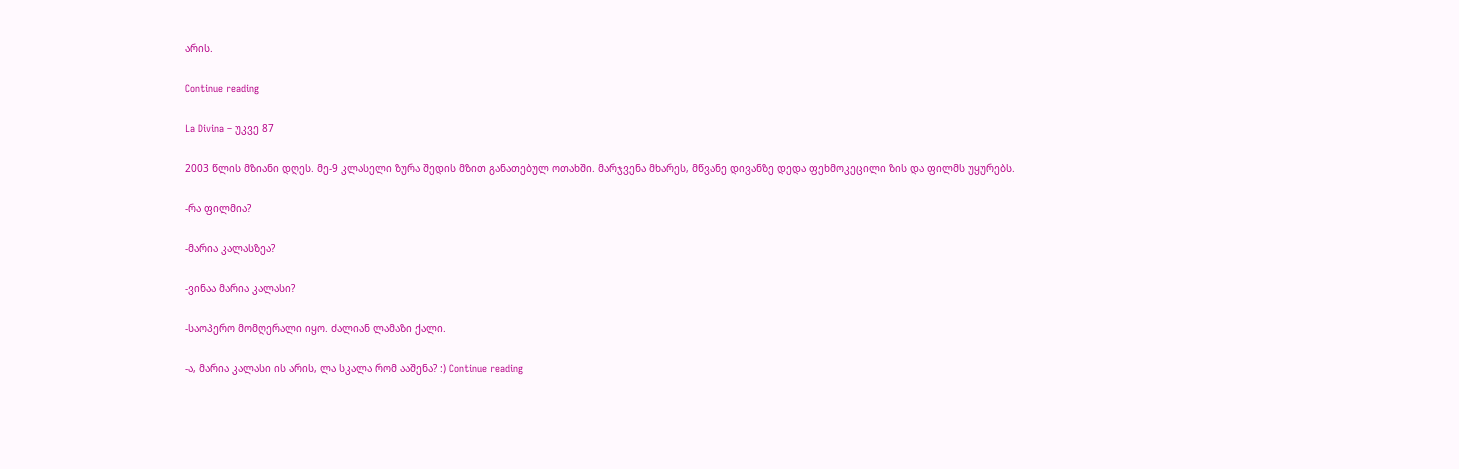არის.

Continue reading

La Divina – უკვე 87

2003 წლის მზიანი დღეს. მე-9 კლასელი ზურა შედის მზით განათებულ ოთახში. მარჯვენა მხარეს, მწვანე დივანზე დედა ფეხმოკეცილი ზის და ფილმს უყურებს.

-რა ფილმია?

-მარია კალასზეა?

-ვინაა მარია კალასი?

-საოპერო მომღერალი იყო. ძალიან ლამაზი ქალი.

-ა, მარია კალასი ის არის, ლა სკალა რომ ააშენა? :) Continue reading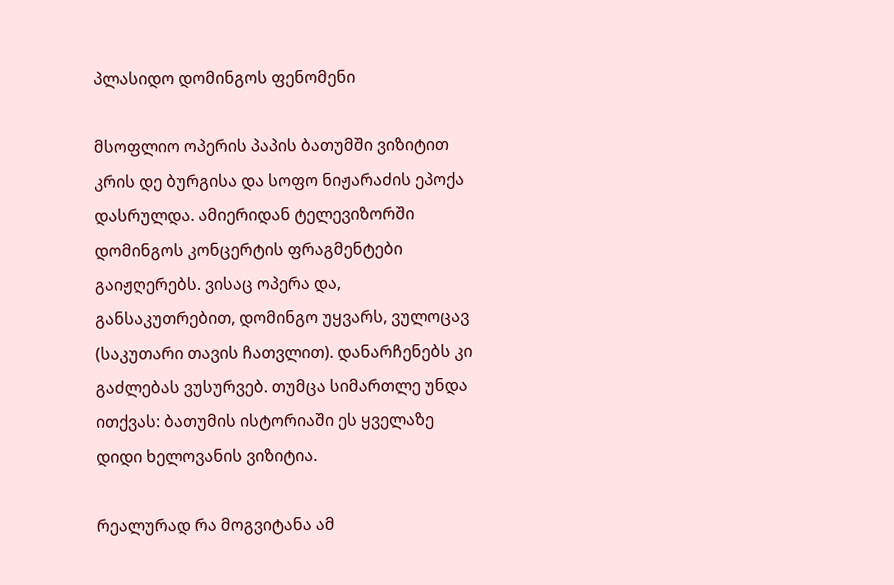პლასიდო დომინგოს ფენომენი

მსოფლიო ოპერის პაპის ბათუმში ვიზიტით კრის დე ბურგისა და სოფო ნიჟარაძის ეპოქა დასრულდა. ამიერიდან ტელევიზორში დომინგოს კონცერტის ფრაგმენტები გაიჟღერებს. ვისაც ოპერა და, განსაკუთრებით, დომინგო უყვარს, ვულოცავ (საკუთარი თავის ჩათვლით). დანარჩენებს კი გაძლებას ვუსურვებ. თუმცა სიმართლე უნდა ითქვას: ბათუმის ისტორიაში ეს ყველაზე დიდი ხელოვანის ვიზიტია.

რეალურად რა მოგვიტანა ამ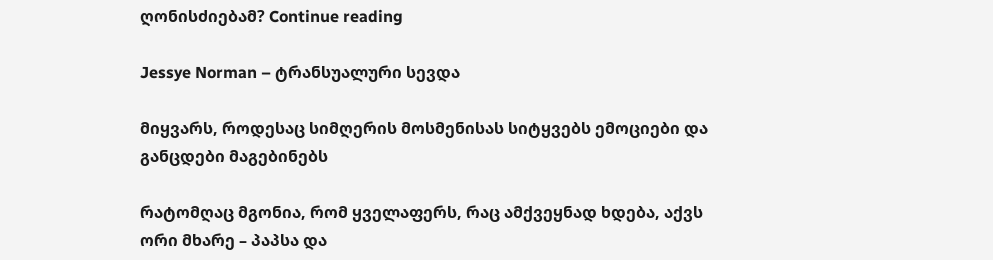ღონისძიებამ? Continue reading

Jessye Norman – ტრანსუალური სევდა

მიყვარს, როდესაც სიმღერის მოსმენისას სიტყვებს ემოციები და განცდები მაგებინებს

რატომღაც მგონია, რომ ყველაფერს, რაც ამქვეყნად ხდება, აქვს ორი მხარე – პაპსა და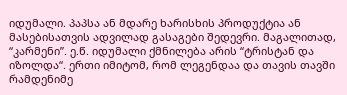იდუმალი. პაპსა ან მდარე ხარისხის პროდუქტია ან მასებისათვის ადვილად გასაგები შედევრი. მაგალითად, “კარმენი”. ე.წ. იდუმალი ქმნილება არის “ტრისტან და იზოლდა“. ერთი იმიტომ, რომ ლეგენდაა და თავის თავში რამდენიმე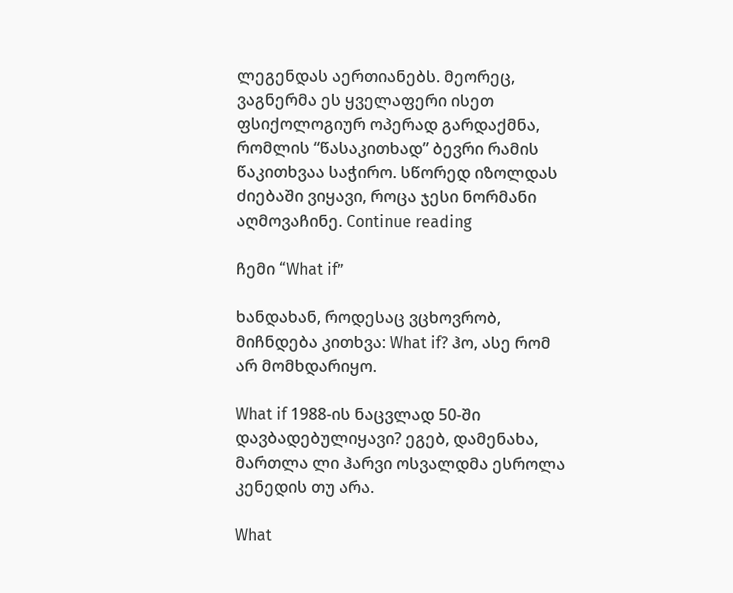ლეგენდას აერთიანებს. მეორეც, ვაგნერმა ეს ყველაფერი ისეთ ფსიქოლოგიურ ოპერად გარდაქმნა, რომლის “წასაკითხად” ბევრი რამის წაკითხვაა საჭირო. სწორედ იზოლდას ძიებაში ვიყავი, როცა ჯესი ნორმანი აღმოვაჩინე. Continue reading

ჩემი “What if”

ხანდახან, როდესაც ვცხოვრობ, მიჩნდება კითხვა: What if? ჰო, ასე რომ არ მომხდარიყო.

What if 1988-ის ნაცვლად 50-ში დავბადებულიყავი? ეგებ, დამენახა, მართლა ლი ჰარვი ოსვალდმა ესროლა კენედის თუ არა.

What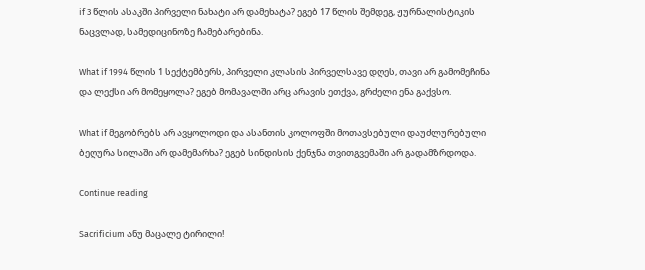if 3 წლის ასაკში პირველი ნახატი არ დამეხატა? ეგებ 17 წლის შემდეგ, ჟურნალისტიკის ნაცვლად, სამედიცინოზე ჩამებარებინა.

What if 1994 წლის 1 სექტემბერს, პირველი კლასის პირველსავე დღეს, თავი არ გამომეჩინა და ლექსი არ მომეყოლა? ეგებ მომავალში არც არავის ეთქვა, გრძელი ენა გაქვსო.

What if მეგობრებს არ ავყოლოდი და ასანთის კოლოფში მოთავსებული დაუძლურებული ბეღურა სილაში არ დამემარხა? ეგებ სინდისის ქენჯნა თვითგვემაში არ გადამზრდოდა.

Continue reading

Sacrificium ანუ მაცალე ტირილი!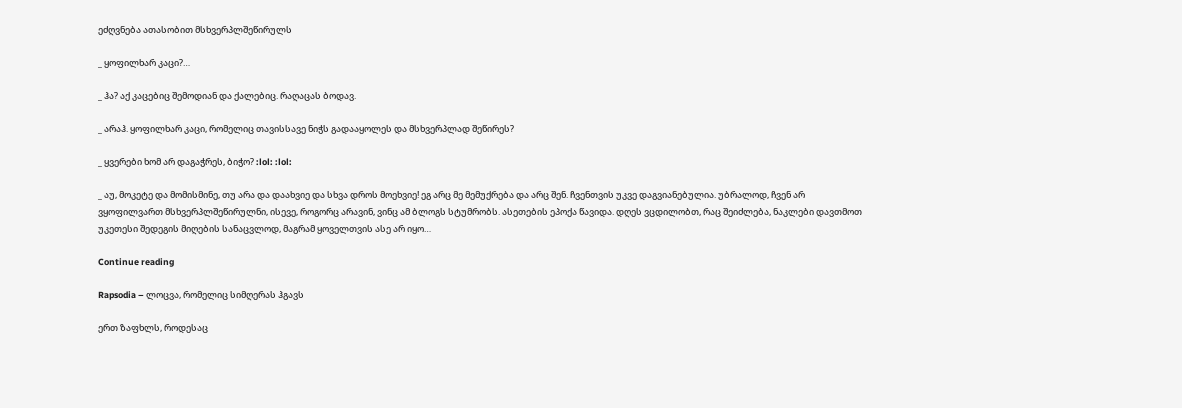ეძღვნება ათასობით მსხვერპლშეწირულს

_ ყოფილხარ კაცი?…

_ ჰა? აქ კაცებიც შემოდიან და ქალებიც. რაღაცას ბოდავ.

_ არაჰ. ყოფილხარ კაცი, რომელიც თავისსავე ნიჭს გადააყოლეს და მსხვერპლად შეწირეს?

_ ყვერები ხომ არ დაგაჭრეს, ბიჭო? :lol: :lol:

_ აუ, მოკეტე და მომისმინე, თუ არა და დაახვიე და სხვა დროს მოეხვიე! ეგ არც მე მემუქრება და არც შენ. ჩვენთვის უკვე დაგვიანებულია. უბრალოდ, ჩვენ არ  ვყოფილვართ მსხვერპლშეწირულნი, ისევე, როგორც არავინ, ვინც ამ ბლოგს სტუმრობს. ასეთების ეპოქა წავიდა. დღეს ვცდილობთ, რაც შეიძლება, ნაკლები დავთმოთ უკეთესი შედეგის მიღების სანაცვლოდ, მაგრამ ყოველთვის ასე არ იყო…

Continue reading

Rapsodia – ლოცვა, რომელიც სიმღერას ჰგავს

ერთ ზაფხლს, როდესაც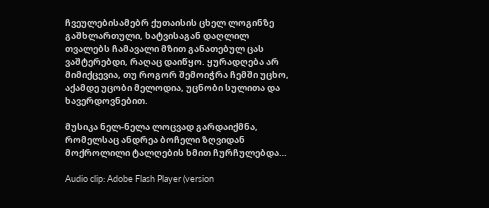ჩვეულებისამებრ ქუთაისის ცხელ ლოგინზე გაშხლართული, ხატვისაგან დაღლილ თვალებს ჩამავალი მზით განათებულ ცას ვაშტერებდი, რაღაც დაიწყო. ყურადღება არ მიმიქცევია, თუ როგორ შემოიჭრა ჩემში უცხო, აქამდე უცობი მელოდია, უცნობი სულითა და ხავერდოვნებით.

მუსიკა ნელ-ნელა ლოცვად გარდაიქმნა, რომელსაც ანდრეა ბოჩელი ზღვიდან მოქროლილი ტალღების ხმით ჩურჩულებდა…

Audio clip: Adobe Flash Player (version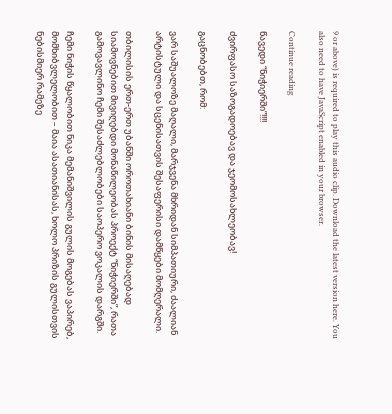9 or above) is required to play this audio clip. Download the latest version here. You also need to have JavaScript enabled in your browser.

Continue reading

წავედი “ნიჭიერში”!!!!

ძვირფასო საზოგადოებავ და ჯეომოსახლეობავ!

გაცნობებთ, რომ:

ვარ საშუალოზე მაღალი, მარჯვენა მხრიდან სიმპათიური, ძაალიან არტისტული და სცენისათვის შესაფერისი დამწყები მომღერალი.

თბილისის ერთ-ერთ უბანში ოროთახიანი ბინის მისაღებად სიამოვნებით მივიღებდი მონაწილეობას პროექტ “ნიჭიერში”, რათა გამოვავლინო ჩემი შესაძლებლობები საოპერო ვოკალის დარგში.

ჩემი ნიჭის წყალობით ნიკა მემანიშვილის გულის მოგებას ვაპირებ, მომხიბვლელობით – მაია ასათიანისას, ხოლო პრიზის გულისთვის ნებისმიერ რამეზე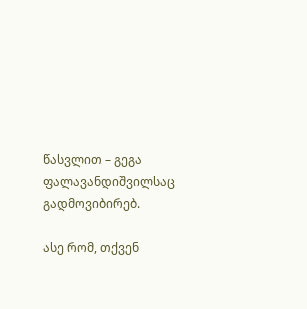წასვლით – გეგა ფალავანდიშვილსაც გადმოვიბირებ.

ასე რომ, თქვენ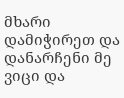მხარი დამიჭირეთ და დანარჩენი მე ვიცი და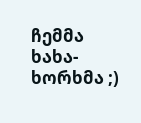ჩემმა ხახა-ხორხმა ;)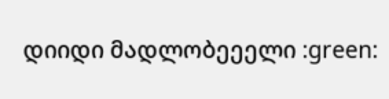დიიდი მადლობეეელი :green: